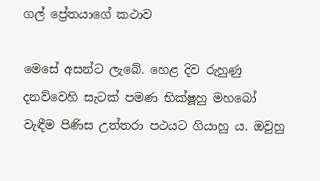ගල් ප්‍රේතයාගේ කථාව

මෙසේ අසන්ට ලැබේ. හෙළ දිව රුහුණු දනව්වෙහි සැටක් පමණ භික්ෂූහු මහබෝ වැඳීම පිණිස උත්තරා පථයට ගියාහු ය. ඔවුහු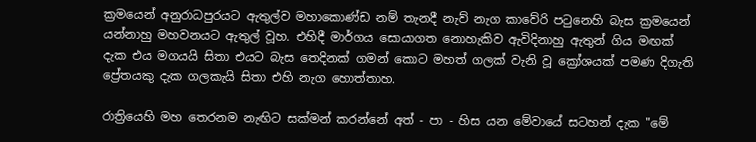ක්‍රමයෙන් අනුරාධපුරයට ඇතුල්ව මහාකොණ්ඩ නම් තැනදී නැව් නැග කාවේරි පටුනෙහි බැස ක්‍රමයෙන් යන්නාහු මහවනයට ඇතුල් වූහ. එහිදී මාර්ගය සොයාගත නොහැකිව ඇවිදිනාහු ඇතුන් ගිය මඟක් දැක එය මගයයි සිතා එයට බැස තෙදිනක් ගමන් කොට මහත් ගලක් වැනි වූ ක්‍රෝශයක් පමණ දිගැති ප්‍රේතයකු දැක ගලකැයි සිතා එහි නැග හොත්තාහ.

රාත්‍රියෙහි මහ තෙරනම නැඟිට සක්මන් කරන්නේ අත් - පා - හිස යන මේවායේ සටහන් දැක "මේ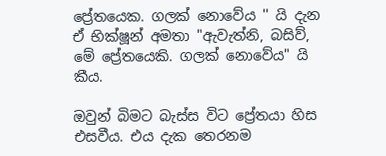ප්‍රේතයෙක. ගලක් නොවේය '' යි දැන ඒ භික්ෂූන් අමතා "ඇවැත්නි, බසිව්, මේ ප්‍රේතයෙකි. ගලක් නොවේය" යි කීය.

ඔවුන් බිමට බැස්ස විට ප්‍රේතයා හිස එසවීය. එය දැක තෙරනම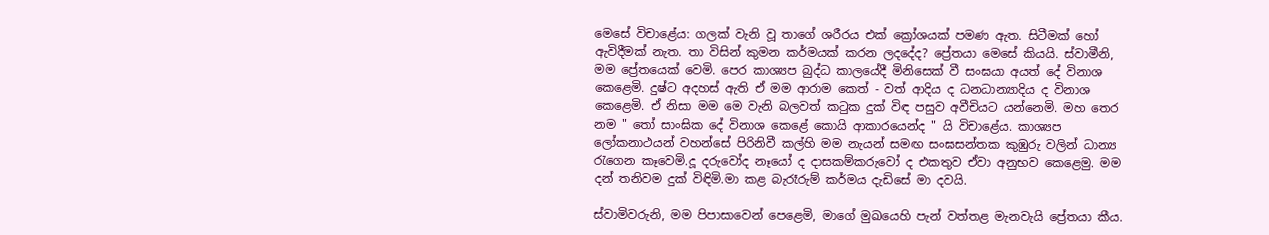මෙසේ විචාළේය: ගලක් වැනි වූ තාගේ ශරීරය එක් ක්‍රෝශයක් පමණ ඇත. සිටීමක් හෝ ඇවිදීමක් නැත. තා විසින් කුමන කර්මයක් කරන ලදදේද? ප්‍රේතයා මෙසේ කියයි. ස්වාමීනි, මම ප්‍රේතයෙක් වෙමි. පෙර කාශ්‍යප බුද්ධ කාලයේදී මිනිසෙක් වී සංඝයා අයත් දේ විනාශ කෙළෙමි. දුෂ්ට අදහස් ඇති ඒ මම ආරාම කෙත් - වත් ආදිය ද ධනධාන්‍යාදිය ද විනාශ කෙළෙමි. ඒ නිසා මම මෙ වැනි බලවත් කටුක දුක් විඳ පසුව අවීචියට යන්නෙමි. මහ තෙර නම " තෝ සාංඝික දේ විනාශ කෙළේ කොයි ආකාරයෙන්ද " යි විචාළේය. කාශ්‍යප ලෝකනාථයන් වහන්සේ පිරිනිවී කල්හි මම නැයන් සමඟ සංඝසන්තක කුඹුරු වලින් ධාන්‍ය රැගෙන කෑවෙමි.දූ දරුවෝද නෑයෝ ද දාසකම්කරුවෝ ද එකතුව ඒවා අනුභව කෙළෙමු. මම දන් තනිවම දුක් විඳිමි.මා කළ බැරෑරුම් කර්මය දැඩිසේ මා දවයි.

ස්වාමිවරුනි, මම පිපාසාවෙන් පෙළෙමි, මාගේ මුඛයෙහි පැන් වත්තළ මැනවැයි ප්‍රේතයා කීය.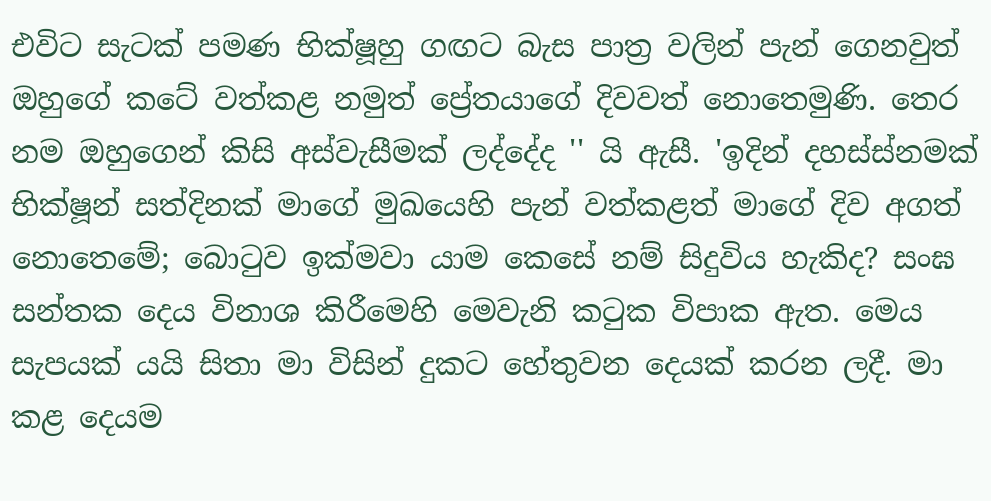එවිට සැටක් පමණ භික්ෂූහු ගඟට බැස පාත්‍ර වලින් පැන් ගෙනවුත් ඔහුගේ කටේ වත්කළ නමුත් ප්‍රේතයාගේ දිවවත් නොතෙමුණි. තෙර නම ඔහුගෙන් කිසි අස්වැසීමක් ලද්දේද '' යි ඇසී. 'ඉදින් දහස්ස්නමක් භික්ෂූන් සත්දිනක් මාගේ මුඛයෙහි පැන් වත්කළත් මාගේ දිව අගත් නොතෙමේ; බොටුව ඉක්මවා යාම කෙසේ නම් සිදුවිය හැකිද? සංඝ සන්තක දෙය විනාශ කිරීමෙහි මෙවැනි කටුක විපාක ඇත. මෙය සැපයක් යයි සිතා මා විසින් දුකට හේතුවන දෙයක් කරන ලදී. මා කළ දෙයම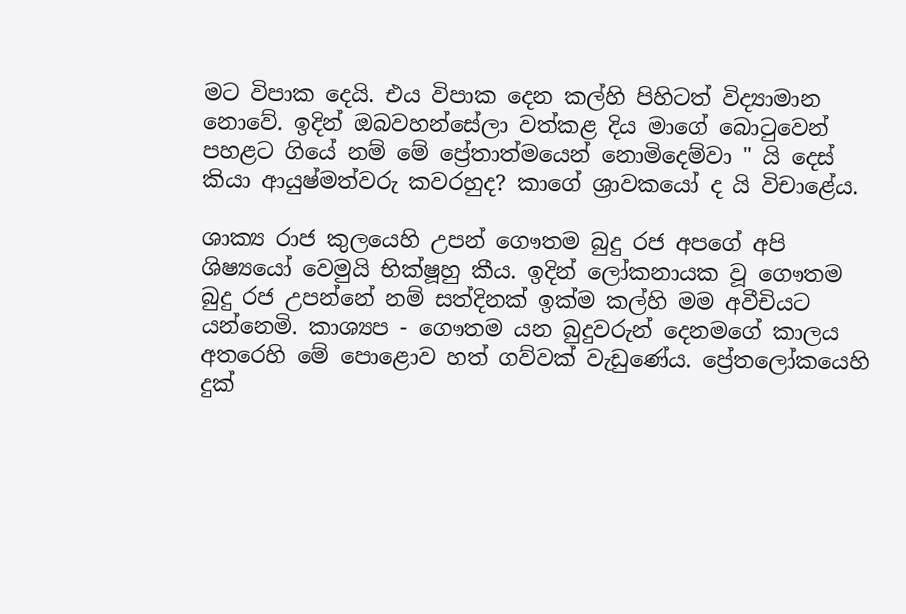මට විපාක දෙයි. එය විපාක දෙන කල්හි පිහිටත් විද්‍යාමාන නොවේ. ඉදින් ඔබවහන්සේලා වත්කළ දිය මාගේ බොටුවෙන් පහළට ගියේ නම් මේ ප්‍රේතාත්මයෙන් නොමිදෙම්වා " යි දෙස් කියා ආයුෂ්මත්වරු කවරහුද? කාගේ ශ්‍රාවකයෝ ද යි විචාළේය.

ශාක්‍ය රාජ කුලයෙහි උපන් ගෞතම බුදු රජ අපගේ අපි ශිෂ්‍යයෝ වෙමුයි භික්ෂූහු කීය. ඉදින් ලෝකනායක වූ ගෞතම බුදු රජ උපන්නේ නම් සත්දිනක් ඉක්ම කල්හි මම අවීචියට යන්නෙමි. කාශ්‍යප - ගෞතම යන බුදුවරුන් දෙනමගේ කාලය අතරෙහි මේ පොළොව හත් ගව්වක් වැඩුණේය. ප්‍රේතලෝකයෙහි දුක්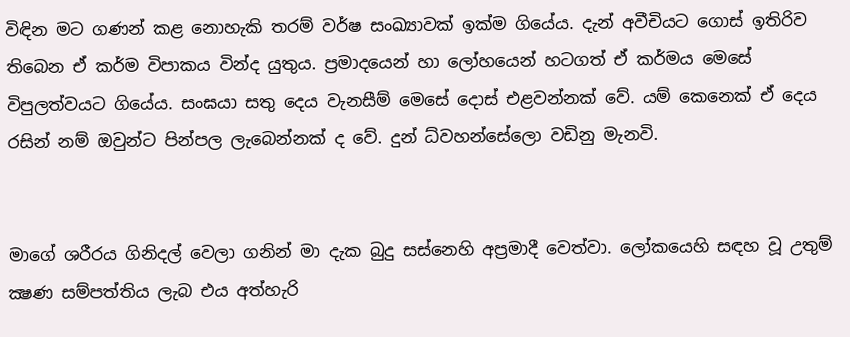විඳින මට ගණන් කළ නොහැකි තරම් වර්ෂ සංඛ්‍යාවක් ඉක්ම ගියේය. දැන් අවීචියට ගොස් ඉතිරිව තිබෙන ඒ කර්ම විපාකය වින්ද යුතුය. ප්‍රමාදයෙන් හා ලෝහයෙන් හටගත් ඒ කර්මය මෙසේ විපුලත්වයට ගියේය. සංඝයා සතු දෙය වැනසීම් මෙසේ දොස් එළවන්නක් වේ. යම් කෙනෙක් ඒ දෙය රසින් නම් ඔවුන්ට පින්පල ලැබෙන්නක් ද වේ. දුන් ධ්වහන්සේලො වඩිනු මැනවි.


මාගේ ශරීරය ගිනිදල් වෙලා ගනින් මා දැක බුදු සස්නෙහි අප්‍රමාදී වෙත්වා. ලෝකයෙහි සඳහ වූ උතුම් ක්‍ෂණ සම්පත්තිය ලැබ එය අත්හැරි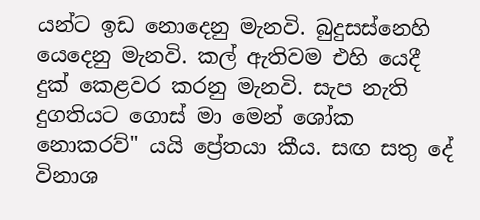යන්ට ඉඩ නොදෙනු මැනවි. බුදුසස්නෙහි යෙදෙනු මැනවි. කල් ඇතිවම එහි යෙදී දුක් කෙළවර කරනු මැනවි. සැප නැති දුගතියට ගොස් මා මෙන් ශෝක නොකරව්" යයි ප්‍රේතයා කීය. සඟ සතු දේ විනාශ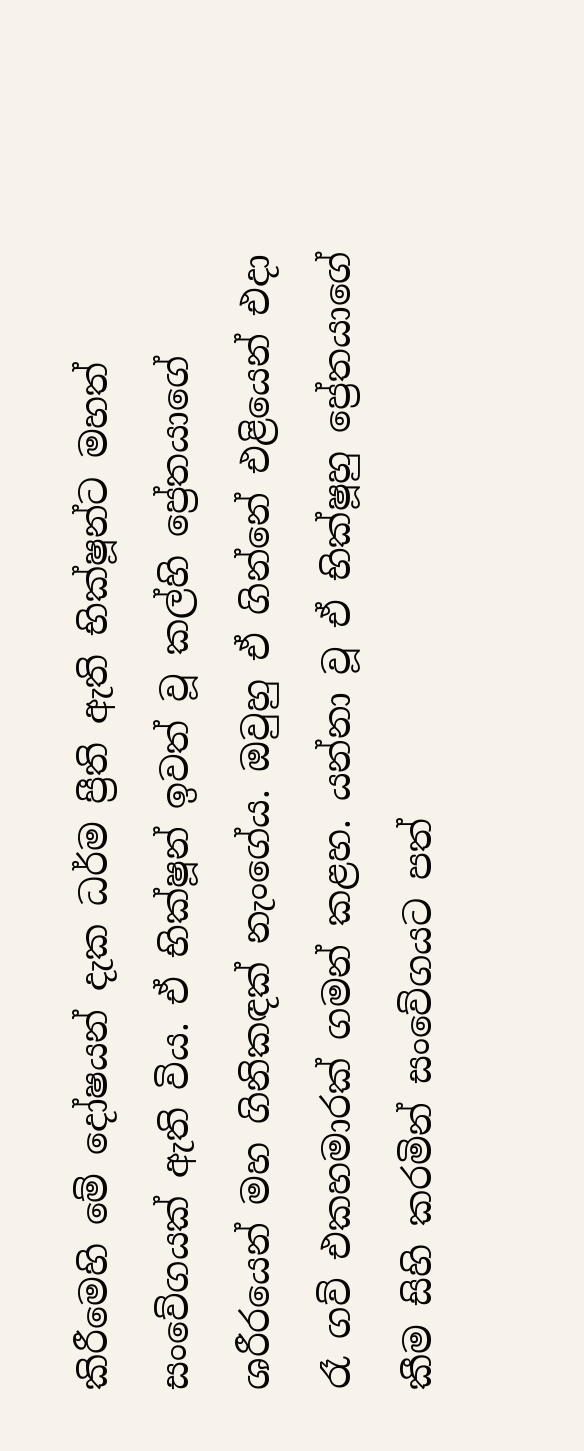කිරීමෙහි මේ දෝෂයන් දැක ධර්ම ප්‍රීති ඇති භික්ෂූන්ට මහත් සංවේගයක් ඇති විය. ඒ භික්ෂූන් ඉවත් වූ කල්හි ප්‍රේතයාගේ ශරීරයෙන් මහ ගිනිකඳක් නැංගේය. ඔවුහු ඒ ගින්නේ එළියෙන් එදා රෑ ගව් එකහමාරක් ගමන් කළහ. යන්නා වූ ඒ භික්ෂූහු ප්‍රේතයාගේ කීම සිහි කරමින් සංවේගයට පත්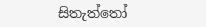සිතැත්තෝ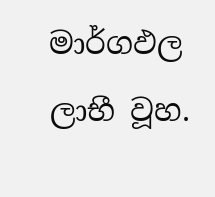මාර්ගඵල ලාභී වූහ.